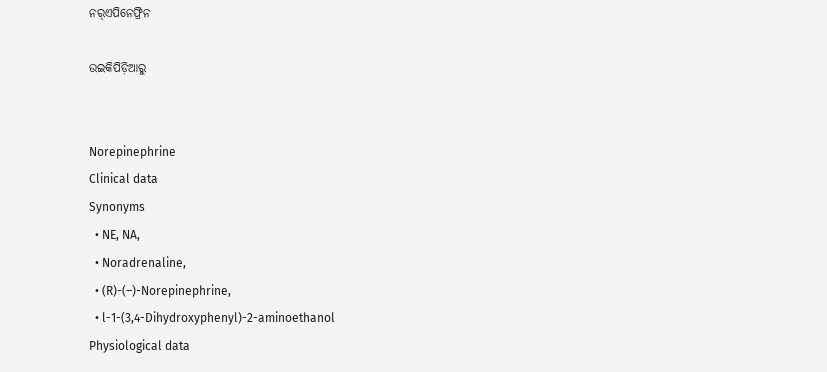ନର୍‌ଏପିନେଫ୍ରିନ

ଉଇକିପିଡ଼ିଆ‌ରୁ


Norepinephrine
Clinical data
Synonyms
  • NE, NA,
  • Noradrenaline,
  • (R)-(–)-Norepinephrine,
  • l-1-(3,4-Dihydroxyphenyl)-2-aminoethanol
Physiological data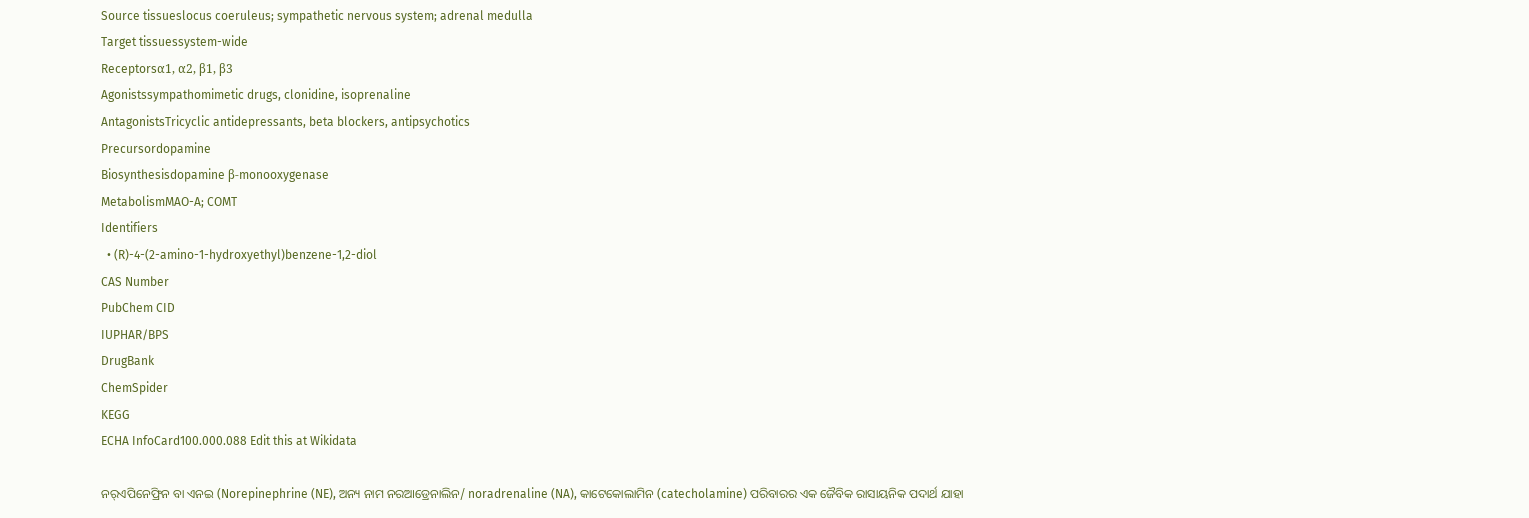Source tissueslocus coeruleus; sympathetic nervous system; adrenal medulla
Target tissuessystem-wide
Receptorsα1, α2, β1, β3
Agonistssympathomimetic drugs, clonidine, isoprenaline
AntagonistsTricyclic antidepressants, beta blockers, antipsychotics
Precursordopamine
Biosynthesisdopamine β-monooxygenase
MetabolismMAO-A; COMT
Identifiers
  • (R)-4-(2-amino-1-hydroxyethyl)benzene-1,2-diol
CAS Number
PubChem CID
IUPHAR/BPS
DrugBank
ChemSpider
KEGG
ECHA InfoCard100.000.088 Edit this at Wikidata

ନର୍‌ଏପିନେଫ୍ରିନ ବା ଏନଇ (Norepinephrine (NE), ଅନ୍ୟ ନାମ ନରଆଡ୍ରେନାଲିନ/ noradrenaline (NA), କାଟେକୋଲାମିନ (catecholamine) ପରିବାରର ଏକ ଜୈବିକ ରାସାୟନିକ ପଦାର୍ଥ ଯାହା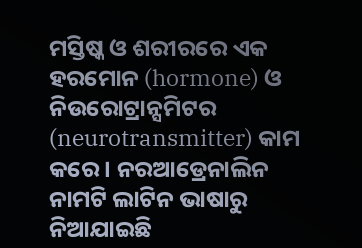ମସ୍ତିଷ୍କ ଓ ଶରୀରରେ ଏକ ହରମୋନ (hormone) ଓ ନିଉରୋଟ୍ରାନ୍ସମିଟର (neurotransmitter) କାମ କରେ । ନରଆଡ୍ରେନାଲିନ ନାମଟି ଲାଟିନ ଭାଷାରୁ ନିଆଯାଇଛି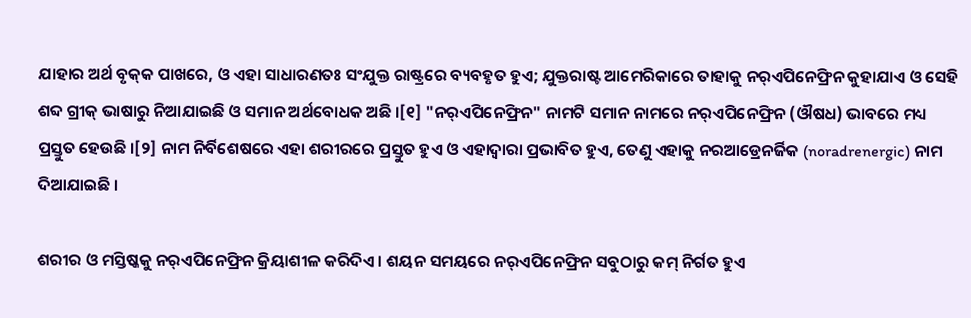ଯାହାର ଅର୍ଥ ବୃକ୍‌କ ପାଖରେ, ଓ ଏହା ସାଧାରଣତଃ ସଂଯୁକ୍ତ ରାଷ୍ଟ୍ରରେ ବ୍ୟବ‌ହୃତ ହୁଏ; ଯୁକ୍ତରାଷ୍ଟ ଆମେରିକାରେ ତାହାକୁ ନର୍‌ଏପିନେଫ୍ରିନ କୁହାଯାଏ ଓ ସେହି ଶବ୍ଦ ଗ୍ରୀକ୍ ଭାଷାରୁ ନିଆଯାଇଛି ଓ ସମାନ ଅର୍ଥବୋଧକ ଅଛି ।[୧] "ନର୍‌ଏପିନେଫ୍ରିନ" ନାମଟି ସମାନ ନାମରେ ନର୍‌ଏପିନେଫ୍ରିନ (ଔଷଧ) ଭାବରେ ମଧ୍ୟ ପ୍ରସ୍ତୁତ ହେଉଛି ।[୨] ନାମ ନିର୍ବିଶେଷରେ ଏହା ଶରୀରରେ ପ୍ରସ୍ତୁତ ହୁଏ ଓ ଏହାଦ୍ୱାରା ପ୍ରଭାବିତ ହୁଏ, ତେଣୁ ଏହାକୁ ନରଆଡ୍ରେନର୍ଜିକ (noradrenergic) ନାମ ଦିଆଯାଇଛି ।

ଶରୀର ଓ ମସ୍ତିଷ୍କ‌କୁ ନର୍‌ଏପିନେଫ୍ରିନ କ୍ରିୟାଶୀଳ କରିଦିଏ । ଶୟନ ସମୟରେ ନର୍‌ଏପିନେଫ୍ରିନ ସବୁଠାରୁ କମ୍ ନିର୍ଗତ ହୁଏ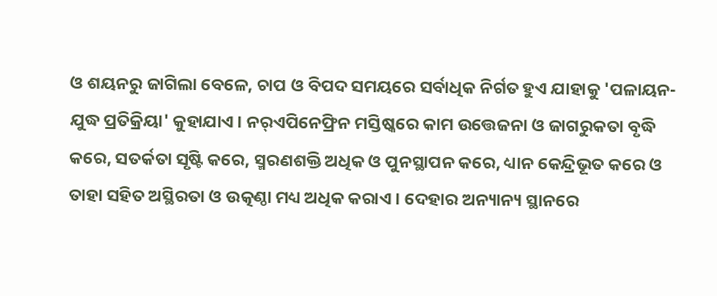ଓ ଶୟନରୁ ଜାଗିଲା ବେଳେ, ଚାପ ଓ ବିପଦ ସମୟରେ ସର୍ବାଧିକ ନିର୍ଗତ ହୁଏ ଯାହାକୁ 'ପଳାୟନ-ଯୁଦ୍ଧ ପ୍ରତିକ୍ରିୟା' କୁହାଯାଏ । ନର୍‌ଏପିନେଫ୍ରିନ ମସ୍ତିଷ୍କରେ କାମ ଉତ୍ତେଜନା ଓ ଜାଗରୁକତା ବୃଦ୍ଧି କରେ, ସତର୍କତା ସୃଷ୍ଟି କରେ, ସ୍ମରଣଶକ୍ତି ଅଧିକ ଓ ପୁନସ୍ଥାପନ କରେ, ଧ୍ୟାନ କେନ୍ଦ୍ରିଭୂତ କରେ ଓ ତାହା ସ‌ହିତ ଅସ୍ଥିରତା ଓ ଉତ୍କଣ୍ଠା ମଧ୍ୟ ଅଧିକ କରାଏ । ଦେହାର ଅନ୍ୟାନ୍ୟ ସ୍ଥାନରେ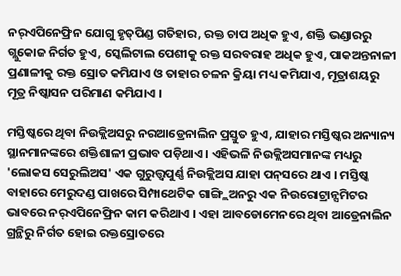ନର୍‌ଏପିନେଫ୍ରିନ ଯୋଗୁ ହୃତ୍‌ପିଣ୍ଡ ଗତିହାର, ରକ୍ତ ଚାପ ଅଧିକ ହୁଏ, ଶକ୍ତି ଭଣ୍ଡାରରୁ ଗ୍ଲୁକୋଜ ନିର୍ଗତ ହୁଏ, ସ୍କେଲିଟାଲ ପେଶୀକୁ ରକ୍ତ ସରବରାହ ଅଧିକ ହୁଏ, ପାକଅନ୍ତନାଳୀ ପ୍ରଣାଳୀକୁ ରକ୍ତ ସ୍ରୋତ କମିଯାଏ ଓ ତାହାର ଚଳନ କ୍ରିୟା ମଧ୍ୟ କମିଯାଏ, ମୂତ୍ରାଶ‌ୟରୁ ମୂତ୍ର ନିଷ୍କାସନ ପରିମାଣ କମିଯାଏ ।

ମସ୍ତିଷ୍କରେ ଥିବା ନିଉକ୍ଲିଅସରୁ ନରଆଡ୍ରେନାଲିନ ପ୍ରସ୍ତୁତ ହୁଏ, ଯାହାର ମସ୍ତିଷ୍କର ଅନ୍ୟାନ୍ୟ ସ୍ଥାନମାନଙ୍କରେ ଶକ୍ତିଶାଳୀ ପ୍ରଭାବ ପଡ଼ିଥାଏ । ଏହିଭଳି ନିଉକ୍ଲିଅସମାନଙ୍କ ମଧ୍ୟରୁ 'ଲୋକସ ସେରୁଲିଅସ' ଏକ ଗୁରୁତ୍ତ୍ୱପୁର୍ଣ୍ଣ ନିଉକ୍ଲିଅସ ଯାହା ପନ୍‌ସରେ ଥାଏ । ମସ୍ତିଷ୍କ ବାହାରେ ମେରୁଦଣ୍ଡ ପାଖରେ ସିମ୍ପାଥେଟିକ ଗାଙ୍ଗ୍ଲିଅନରୁ ଏକ ନିଉରୋଟ୍ରାନ୍ସମିଟର ଭାବରେ ନର୍‌ଏପିନେଫ୍ରିନ କାମ କରିଥାଏ । ଏହା ଆବଡୋମେନରେ ଥିବା ଆଡ୍ରେନାଲିନ ଗ୍ରନ୍ଥିରୁ ନିର୍ଗତ ହୋଇ ରକ୍ତସ୍ରୋତରେ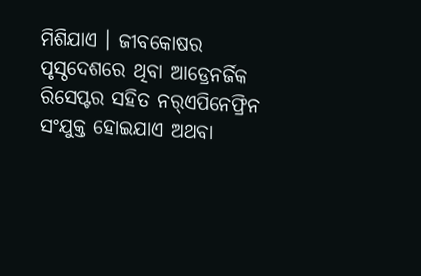ମିଶିଯାଏ । ଜୀବକୋଷର ପୃସ୍ଠଦେଶରେ ଥିବା ଆଡ୍ରେନର୍ଜିକ ରିସେପ୍ଟର ସ‌ହିତ ନର୍‌ଏପିନେଫ୍ରିନ ସଂଯୁକ୍ତ ହୋଇଯାଏ ଅଥବା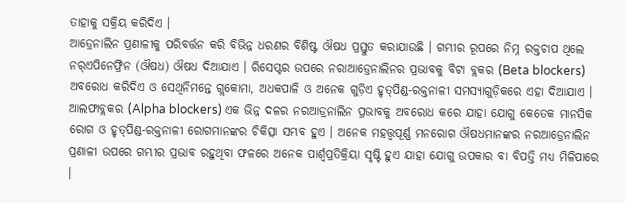ତାହାକୁ ସକ୍ରିୟ କରିଦିଏ ।
ଆଡ୍ରେନାଲିନ ପ୍ରଣାଳୀକୁ ପରିବର୍ତ୍ତନ କରି ବିଭିନ୍ନ ଧରଣର ବିଶିଷ୍ଟ ଔଷଧ ପ୍ରସ୍ତୁତ କରାଯାଉଛି । ଗମ୍ଭୀର ରୂପରେ ନିମ୍ନ ରକ୍ତଚାପ ଥିଲେ ନର୍‌ଏପିନେଫ୍ରିନ (ଔଷଧ) ଔଷଧ ଦିଆଯାଏ । ରିସେପ୍ଟର ଉପରେ ନରାଆଡ୍ରେନାଲିନର ପ୍ରଭାବକୁ ବିଟା ବ୍ଲକର (Beta blockers) ଅବରୋଧ କରିଦିଏ ଓ ସେଥିନିମନ୍ତେ ଗ୍ଲକୋମା, ଅଧକପାଳି ଓ ଅନେକ ଗୁଡ଼ିଏ ହୃତ୍‌ପିଣ୍ଡ-ରକ୍ତନାଳୀ ସମସ୍ୟାଗୁଡ଼ିକରେ ଏହା ଦିଆଯାଏ । ଆଲଫାବ୍ଲକର (Alpha blockers) ଏକ ଭିନ୍ନ ଦଳର ନରଆଡ୍ରନାଲିନ ପ୍ରଭାବକୁ ଅବରୋଧ କରେ ଯାହା ଯୋଗୁ କେତେକ ମାନସିକ ରୋଗ ଓ ହୃତ୍‌ପିଣ୍ଡ-ରକ୍ତନାଳୀ ରୋଗମାନଙ୍କର ଚିକିତ୍ସା ସମ୍ଭବ ହୁଏ । ଅନେକ ମହତ୍ତ୍ୱପୂର୍ଣ୍ଣ ମନରୋଗ ଔଷଧମାନଙ୍କର ନରଆଡ୍ରେନାଲିନ ପ୍ରଣାଳୀ ଉପରେ ଗମ୍ଭୀର ପ୍ରଭାବ ରହୁଥିବା ଫଳରେ ଅନେକ ପାର୍ଶ୍ୱପ୍ରତିକ୍ରିୟା ସୃଷ୍ଟି ହୁଏ ଯାହା ଯୋଗୁ ଉପକାର ବା ବିପତ୍ତି ମଧ୍ୟ ମିଳିପାରେ ।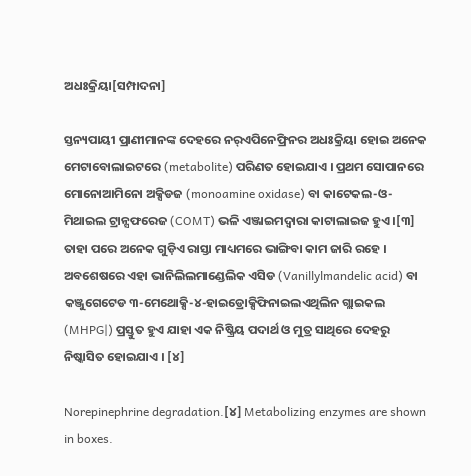ଅଧଃକ୍ରିୟା[ସମ୍ପାଦନା]

ସ୍ତନ୍ୟପାୟୀ ପ୍ରାଣୀମାନଙ୍କ ଦେହରେ ନର୍‌ଏପିନେଫ୍ରିନର ଅଧଃକ୍ରିୟା ହୋଇ ଅନେକ ମେଟାବୋଲାଇଟରେ (metabolite) ପରିଣତ ହୋଇଯାଏ । ପ୍ରଥମ ସୋପାନରେ ମୋନୋଆମିନୋ ଅକ୍ସିଡଜ (monoamine oxidase) ବା କାଟେକଲ-ଓ-ମିଥାଇଲ ଟ୍ରାନ୍ସଫରେଜ (COMT) ଭଳି ଏଞ୍ଜାଇମଦ୍ୱାରା କାଟାଲାଇଜ ହୁଏ ।[୩] ତାହା ପରେ ଅନେକ ଗୁଡ଼ିଏ ରାସ୍ତା ମାଧ୍ୟମରେ ଭାଙ୍ଗିବା କାମ ଜାରି ରହେ । ଅବଶେଷରେ ଏହା ଭାନିଲିଲମାଣ୍ଡେଲିକ ଏସିଡ (Vanillylmandelic acid) ବା କଞ୍ଜୁଗେଟେଡ ୩-ମେଥୋକ୍ସି-୪-ହାଇଡ୍ରୋକ୍ସିଫିନାଇଲଏଥିଲିନ ଗ୍ଲାଇକଲ (MHPG|) ପ୍ରସ୍ତୁତ ହୁଏ ଯାହା ଏକ ନିଷ୍କ୍ରିୟ ପଦାର୍ଥ ଓ ମୁତ୍ର ସାଥିରେ ଦେହରୁ ନିଷ୍କାସିତ ହୋଇଯାଏ । [୪]

Norepinephrine degradation.[୪] Metabolizing enzymes are shown in boxes.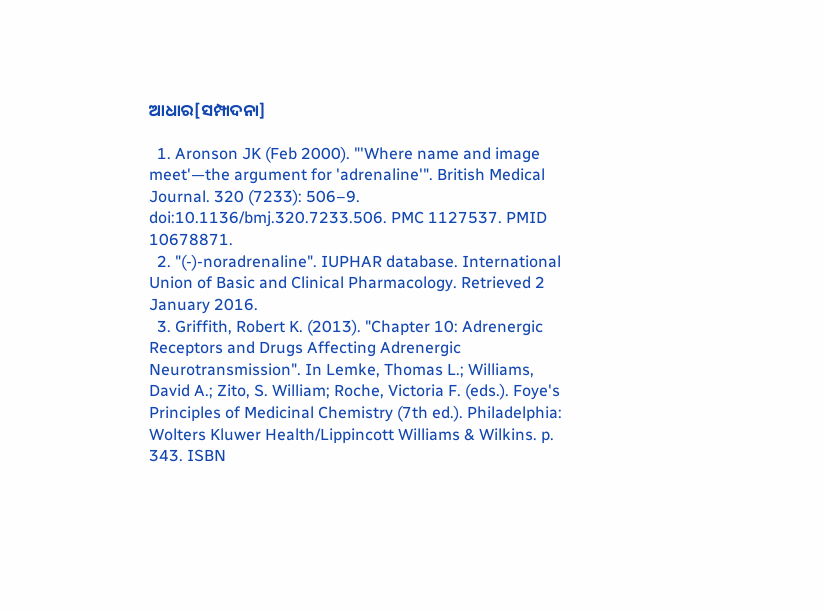ଆଧାର[ସମ୍ପାଦନା]

  1. Aronson JK (Feb 2000). "'Where name and image meet'—the argument for 'adrenaline'". British Medical Journal. 320 (7233): 506–9. doi:10.1136/bmj.320.7233.506. PMC 1127537. PMID 10678871.
  2. "(-)-noradrenaline". IUPHAR database. International Union of Basic and Clinical Pharmacology. Retrieved 2 January 2016.
  3. Griffith, Robert K. (2013). "Chapter 10: Adrenergic Receptors and Drugs Affecting Adrenergic Neurotransmission". In Lemke, Thomas L.; Williams, David A.; Zito, S. William; Roche, Victoria F. (eds.). Foye's Principles of Medicinal Chemistry (7th ed.). Philadelphia: Wolters Kluwer Health/Lippincott Williams & Wilkins. p. 343. ISBN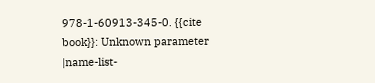978-1-60913-345-0. {{cite book}}: Unknown parameter |name-list-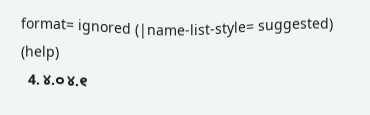format= ignored (|name-list-style= suggested) (help)
  4. ୪.୦ ୪.୧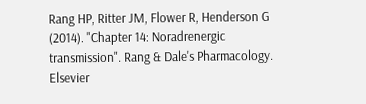Rang HP, Ritter JM, Flower R, Henderson G (2014). "Chapter 14: Noradrenergic transmission". Rang & Dale's Pharmacology. Elsevier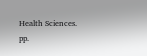Health Sciences. pp.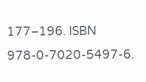177–196. ISBN 978-0-7020-5497-6.